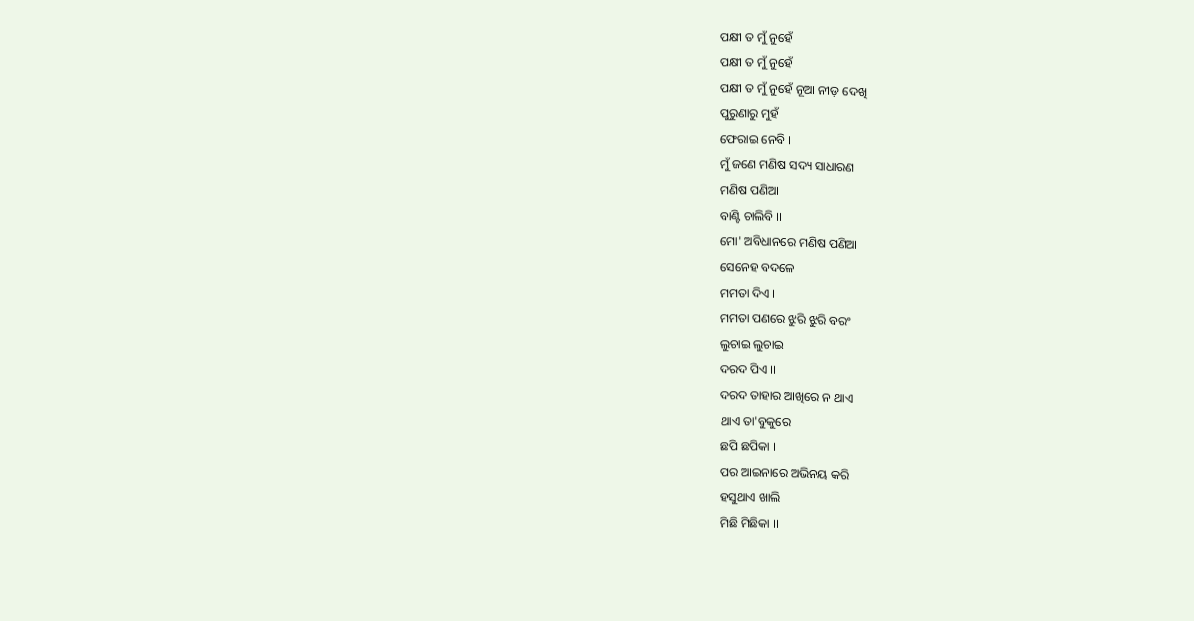ପକ୍ଷୀ ତ ମୁଁ ନୁହେଁ
ପକ୍ଷୀ ତ ମୁଁ ନୁହେଁ
ପକ୍ଷୀ ତ ମୁଁ ନୁହେଁ ନୂଆ ନୀଡ଼ ଦେଖି
ପୁରୁଣାରୁ ମୁହଁ
ଫେରାଇ ନେବି ।
ମୁଁ ଜଣେ ମଣିଷ ସଦ୍ୟ ସାଧାରଣ
ମଣିଷ ପଣିଆ
ବାଣ୍ଟି ଚାଲିବି ।।
ମୋ' ଅବିଧାନରେ ମଣିଷ ପଣିଆ
ସେନେହ ବଦଳେ
ମମତା ଦିଏ ।
ମମତା ପଣରେ ଝୁରି ଝୁରି ବରଂ
ଲୁଚାଇ ଲୁଚାଇ
ଦରଦ ପିଏ ।।
ଦରଦ ତାହାର ଆଖିରେ ନ ଥାଏ
ଥାଏ ତା'ବୁକୁରେ
ଛପି ଛପିକା ।
ପର ଆଇନାରେ ଅଭିନୟ କରି
ହସୁଥାଏ ଖାଲି
ମିଛି ମିଛିକା ।।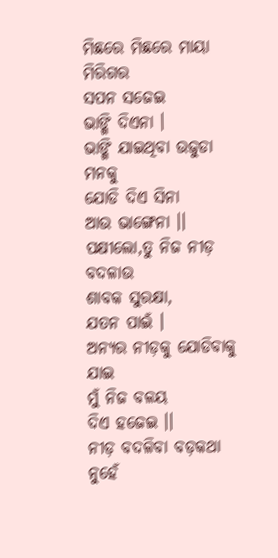ମିଛରେ ମିଛରେ ମାୟା ମିରିଗର
ସପନ ସଜେଇ
ଭାଙ୍ଗି ଦିଏନା ।
ଭାଙ୍ଗି ଯାଇଥିବା ଉଜୁଡା ମନକୁ
ଯୋଡି ଦିଏ ସିନା
ଆଉ ଭାଙ୍ଗେନା ।।
ପକ୍ଷୀଲୋ,ତୁ ନିଜ ନୀଡ଼ ବଦଳାଉ
ଶାବକ ସୁରକ୍ଷା,
ଯତନ ପାଇଁ ।
ଅନ୍ୟର ନୀଡ଼କୁ ଯୋଡିବାକୁ ଯାଇ
ମୁଁ ନିଜ ବଳୟ
ଦିଏ ହଜେଇ ।।
ନୀଡ଼ ବଦଳିବା ବଡ଼କଥା ନୁହେଁ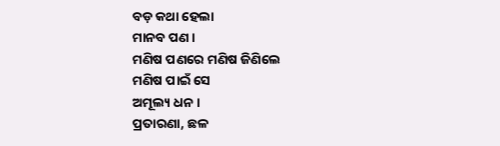ବଡ଼ କଥା ହେଲା
ମାନବ ପଣ ।
ମଣିଷ ପଣରେ ମଣିଷ ଜିଣିଲେ
ମଣିଷ ପାଇଁ ସେ
ଅମୂଲ୍ୟ ଧନ ।
ପ୍ରତାରଣା, ଛଳ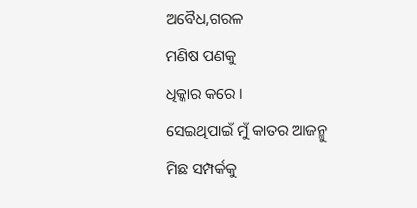ଅବୈଧ,ଗରଳ
ମଣିଷ ପଣକୁ
ଧିକ୍କାର କରେ ।
ସେଇଥିପାଇଁ ମୁଁ କାତର ଆଜନ୍ମୁ
ମିଛ ସମ୍ପର୍କକୁ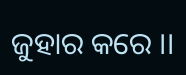ଜୁହାର କରେ ।।